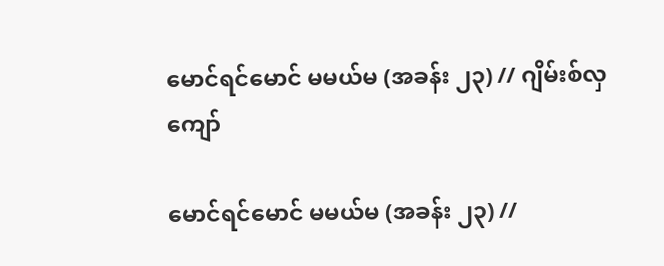မောင်ရင်မောင် မမယ်မ (အခန်း ၂၃) // ဂျိမ်းစ်လှကျော်

မောင်ရင်မောင် မမယ်မ (အခန်း ၂၃) //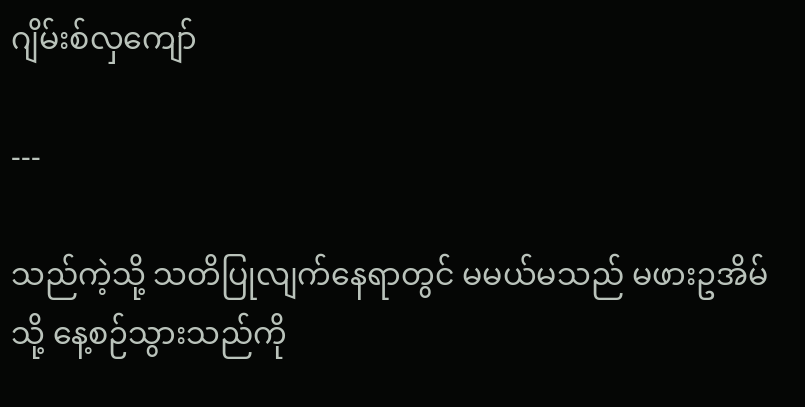ဂျိမ်းစ်လှကျော်

---

သည်ကဲ့သို့ သတိပြုလျက်နေရာတွင် မမယ်မသည် မဖားဥအိမ်သို့ နေ့စဉ်သွားသည်ကို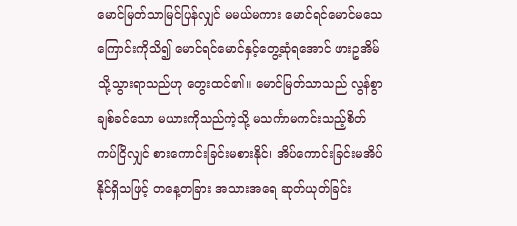မောင်မြတ်သာမြင်ပြန်လျှင် မမယ်မကား မောင်ရင်မောင်မသေကြောင်းကိုသိ၍ မောင်ရင်မောင်နှင့်တွေ့ဆုံရအောင် ဖားဥအိမ်သို့သွားရာသည်ဟု တွေးထင်၏။ မောင်မြတ်သာသည် လွန်စွာချစ်ခင်သော မယားကိုသည်ကဲ့သို့ မသင်္ကာမကင်းသည့်စိတ် ကပ်ငြိလျှင် စားကောင်းခြင်းမစားနိုင်၊ အိပ်ကောင်းခြင်းမအိပ်နိုင်ရှိသဖြင့် တနေ့တခြား အသားအရေ ဆုတ်ယုတ်ခြင်း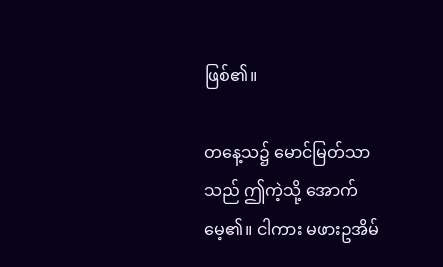ဖြစ်၏။

တနေ့သ၌ မောင်မြတ်သာသည် ဤကဲ့သို့ အောက်မေ့၏။ ငါကား မဖားဥအိမ်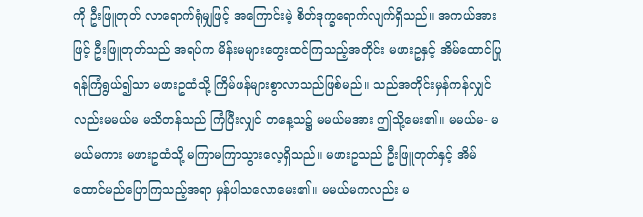ကို ဦးဖြူတုတ် လာရောက်ရုံမျှဖြင့် အကြောင်းမဲ့ စိတ်ဒုက္ခရောက်လျက်ရှိသည်။ အကယ်အားဖြင့် ဦးဖြူတုတ်သည် အရပ်က မိန်းမများတွေးထင်ကြသည့်အတိုင်း မဖားဥနှင့် အိမ်ထောင်ပြုရန်ကြံရွယ်၍သာ မဖားဥထံသို့ ကြိမ်ဖန်များစွာလာသည်ဖြစ်မည်။ သည်အတိုင်းမှန်ကန်လျှင်လည်းမမယ်မ မသိတန်သည် ကြံပြီးလျှင် တနေ့သ၌ မမယ်မအား ဤသို့မေး၏။ မမယ်မ- မမယ်မကား မဖားဥထံသို့ မကြာမကြာသွားလေ့ရှိသည်။ မဖားဥသည် ဦးဖြူတုတ်နှင့် အိမ်ထောင်မည်ပြောကြသည့်အရာ မှန်ပါသလောမေး၏။ မမယ်မကလည်း မ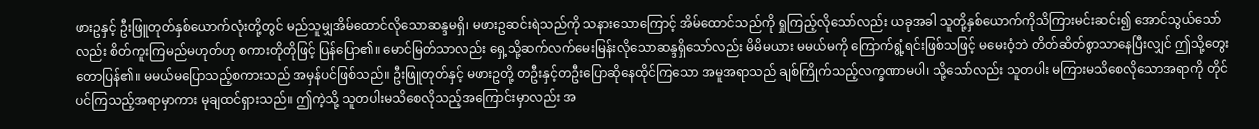ဖားဥနှင့် ဦးဖြူတုတ်နှစ်ယောက်လုံးတို့တွင် မည်သူမျှအိမ်ထောင်လိုသောဆန္ဒမရှိ၊ မဖားဥဆင်းရဲသည်ကို သနားသောကြောင့် အိမ်ထောင်သည်ကို ရှုကြည့်လိုသော်လည်း ယခုအခါ သူတို့နှစ်ယောက်ကိုသိကြားမင်းဆင်း၍ အောင်သွယ်သော်လည်း စိတ်ကူးကြမည်မဟုတ်ဟု စကားတိုတိုဖြင့် ပြန်ပြော၏။ မောင်မြတ်သာလည်း ရှေ့သို့ဆက်လက်မေးမြန်းလိုသောဆန္ဒရှိသော်လည်း မိမိမယား မမယ်မကို ကြောက်ရွံ့ရင်းဖြစ်သဖြင့် မမေးဝံ့ဘဲ တိတ်ဆိတ်စွာသာနေပြီးလျှင် ဤသို့တွေးတောပြန်၏။ မမယ်မပြောသည့်စကားသည် အမှန်ပင်ဖြစ်သည်။ ဦးဖြူတုတ်နှင့် မဖားဥတို့ တဦးနှင့်တဦးပြောဆိုနေထိုင်ကြသော အမူအရာသည် ချစ်ကြိုက်သည့်လက္ခဏာမပါ၊ သို့သော်လည်း သူတပါး မကြားမသိစေလိုသောအရာကို တိုင်ပင်ကြသည့်အရာမှာကား မုချထင်ရှားသည်။ ဤကဲ့သို့ သူတပါးမသိစေလိုသည့်အကြောင်းမှာလည်း အ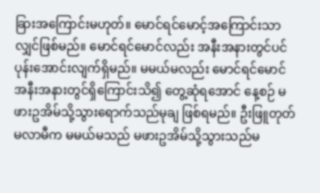ခြားအကြောင်းမဟုတ်။ မောင်ရင်မောင့်အကြောင်းသာလျှင်ဖြစ်မည်။ မောင်ရင်မောင်လည်း အနီးအနားတွင်ပင် ပုန်းအောင်းလျက်ရှိမည်။ မမယ်မလည်း မောင်ရင်မောင် အနီးအနားတွင်ရှိကြောင်းသိ၍ တွေ့ဆုံရအောင် နေ့စဉ် မဖားဥအိမ်သို့သွားရောက်သည်မုချ ဖြစ်ရမည်။ ဦးဖြူတုတ်မလာမီက မမယ်မသည် မဖားဥအိမ်သို့သွားသည်မ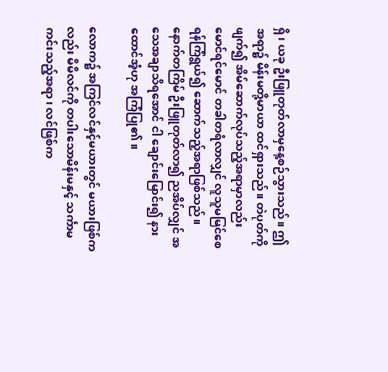ရှိ၊ ယခု ဦးဖြူတုတ်လာမှနေ့စဉ်သွားသည်။ ဤအရာ၌ မိန်းမတို့မာယာ ထင်ရှားသည်။ တဲပုတ်ကိုဖျက်၍ အိမ်ဆောက်လုပ်သည့်အရာမှာလည်း မောင်ရင်မောင် တခါတရံလာလျှင် လူသူမမြင်စေရန်ကြံရွယ်၍ ဆောက်သည့်အရာဖြစ်သည်။ နောက်တကြိမ် ဦးဖြူတုတ်လာ၍ ညအိပ်လျှင် အသေအချာသိရအောင် ငါ ချောင်းမြောင်း၍ နားထောင်အံ့ဟု အကြံပြု၏။

လောက၌ အကြင်လင်နှင့်မယားတွင် မယားဖြစ်ကလည်း မိမိလင်ကို တပါးသောမိန်းမနှင့် သင်္ကာမကင်းသည့်အရာ၊ လင်ဖြစ်က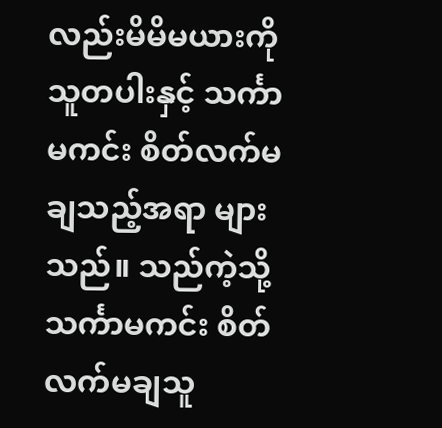လည်းမိမိမယားကို သူတပါးနှင့် သင်္ကာမကင်း စိတ်လက်မချသည့်အရာ များသည်။ သည်ကဲ့သို့ သင်္ကာမကင်း စိတ်လက်မချသူ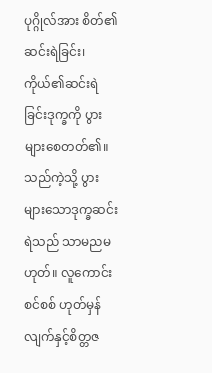ပုဂ္ဂိုလ်အား စိတ်၏ဆင်းရဲခြင်း၊ ကိုယ်၏ဆင်းရဲခြင်းဒုက္ခကို ပွားများစေတတ်၏။ သည်ကဲ့သို့ ပွားများသောဒုက္ခဆင်းရဲသည် သာမညမဟုတ်။ လူကောင်းစင်စစ် ဟုတ်မှန်လျက်နှင့်စိတ္တဇ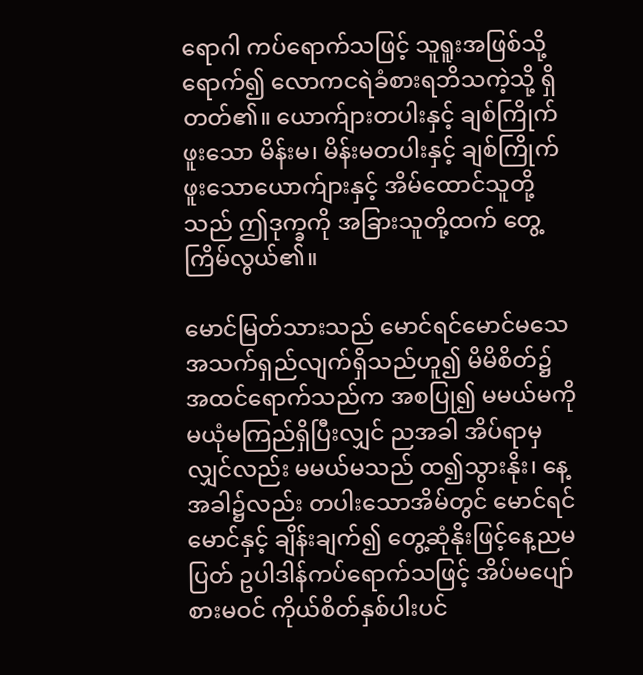ရောဂါ ကပ်ရောက်သဖြင့် သူရူးအဖြစ်သို့ရောက်၍ လောကငရဲခံစားရဘိသကဲ့သို့ ရှိတတ်၏။ ယောက်ျားတပါးနှင့် ချစ်ကြိုက်ဖူးသော မိန်းမ၊ မိန်းမတပါးနှင့် ချစ်ကြိုက်ဖူးသောယောက်ျားနှင့် အိမ်ထောင်သူတို့သည် ဤဒုက္ခကို အခြားသူတို့ထက် တွေ့ကြိမ်လွယ်၏။

မောင်မြတ်သားသည် မောင်ရင်မောင်မသေ အသက်ရှည်လျက်ရှိသည်ဟူ၍ မိမိစိတ်၌ အထင်ရောက်သည်က အစပြု၍ မမယ်မကို မယုံမကြည်ရှိပြီးလျှင် ညအခါ အိပ်ရာမှလျှင်လည်း မမယ်မသည် ထ၍သွားနိုး၊ နေ့အခါ၌လည်း တပါးသောအိမ်တွင် မောင်ရင်မောင်နှင့် ချိန်းချက်၍ တွေ့ဆုံနိုးဖြင့်နေ့ညမပြတ် ဥပါဒါန်ကပ်ရောက်သဖြင့် အိပ်မပျော် စားမဝင် ကိုယ်စိတ်နှစ်ပါးပင်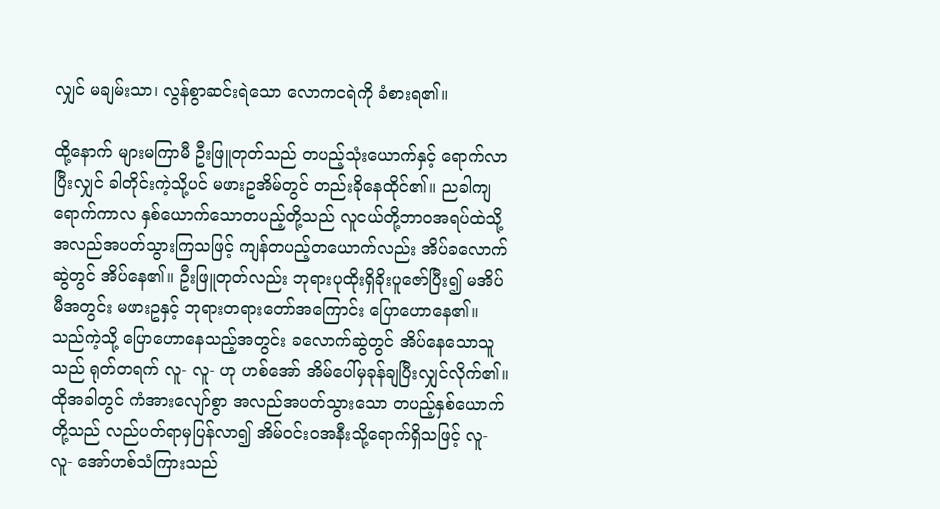လျှင် မချမ်းသာ၊ လွန်စွာဆင်းရဲသော လောကငရဲကို ခံစားရ၏။

ထို့နောက် များမကြာမီ ဦးဖြူတုတ်သည် တပည့်သုံးယောက်နှင့် ရောက်လာပြီးလျှင် ခါတိုင်းကဲ့သို့ပင် မဖားဥအိမ်တွင် တည်းခိုနေထိုင်၏။ ညခါကျရောက်ကာလ နှစ်ယောက်သောတပည့်တို့သည် လူငယ်တို့ဘာဝအရပ်ထဲသို့ အလည်အပတ်သွားကြသဖြင့် ကျန်တပည့်တယောက်လည်း အိပ်ခလောက်ဆွဲတွင် အိပ်နေ၏။ ဦးဖြူတုတ်လည်း ဘုရားပုထိုးရှိခိုးပူဇော်ပြီး၍ မအိပ်မီအတွင်း မဖားဥနှင့် ဘုရားတရားတော်အကြောင်း ပြောဟောနေ၏။ သည်ကဲ့သို့ ပြောဟောနေသည့်အတွင်း ခလောက်ဆွဲတွင် အိပ်နေသောသူသည် ရုတ်တရက် လူ- လူ- ဟု ဟစ်အော် အိမ်ပေါ်မှခုန်ချပြီးလျှင်လိုက်၏။ ထိုအခါတွင် ကံအားလျော်စွာ အလည်အပတ်သွားသော တပည့်နှစ်ယောက်တို့သည် လည်ပတ်ရာမှပြန်လာ၍ အိမ်ဝင်းဝအနီးသို့ရောက်ရှိသဖြင့် လူ- လူ- အော်ဟစ်သံကြားသည်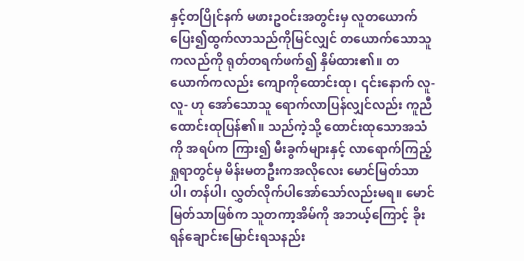နှင့်တပြိုင်နက် မဖားဥဝင်းအတွင်းမှ လူတယောက် ပြေး၍ထွက်လာသည်ကိုမြင်လျှင် တယောက်သောသူကလည်ကို ရုတ်တရက်ဖက်၍ နှိမ်ထား၏။ တယောက်ကလည်း ကျောကိုထောင်းထု၊ ၎င်းနောက် လူ- လူ- ဟု အော်သောသူ ရောက်လာပြန်လျှင်လည်း ကူညီထောင်းထုပြန်၏။ သည်ကဲ့သို့ ထောင်းထုသောအသံကို အရပ်က ကြား၍ မီးခွက်များနှင့် လာရောက်ကြည့်ရှုရာတွင်မှ မိန်းမတဦးကအလိုလေး မောင်မြတ်သာပါ၊ တန်ပါ၊ လွှတ်လိုက်ပါအော်သော်လည်းမရ။ မောင်မြတ်သာဖြစ်က သူတကာ့အိမ်ကို အဘယ့်ကြောင့် ခိုးရန်ချောင်းမြောင်းရသနည်း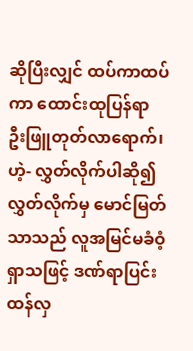ဆိုပြီးလျှင် ထပ်ကာထပ်ကာ ထောင်းထုပြန်ရာ ဦးဖြူတုတ်လာရောက်၊ ဟဲ့- လွှတ်လိုက်ပါဆို၍ လွှတ်လိုက်မှ မောင်မြတ်သာသည် လူအမြင်မခံဝံ့ရှာသဖြင့် ဒဏ်ရာပြင်းထန်လှ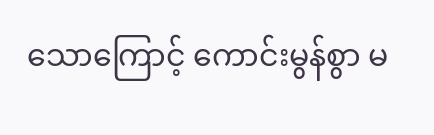သောကြောင့် ကောင်းမွန်စွာ မ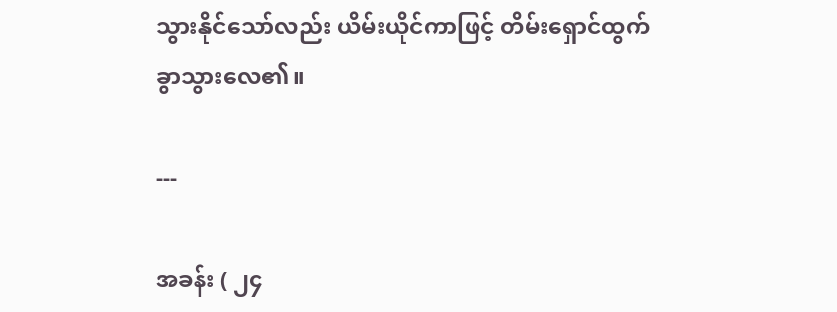သွားနိုင်သော်လည်း ယိမ်းယိုင်ကာဖြင့် တိမ်းရှောင်ထွက်ခွာသွားလေ၏။

---

အခန်း ( ၂၄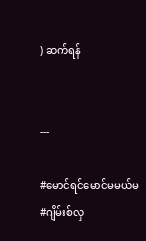) ဆက်ရန်


---

#မောင်ရင်မောင်မမယ်မ
#ဂျိမ်းစ်လှ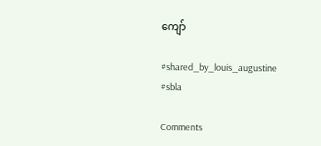ကျော်

#shared_by_louis_augustine
#sbla

Comments